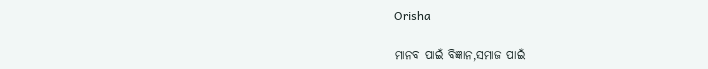Orisha

ମାନବ ପାଇଁ ବିଜ୍ଞାନ,ସମାଜ ପାଇଁ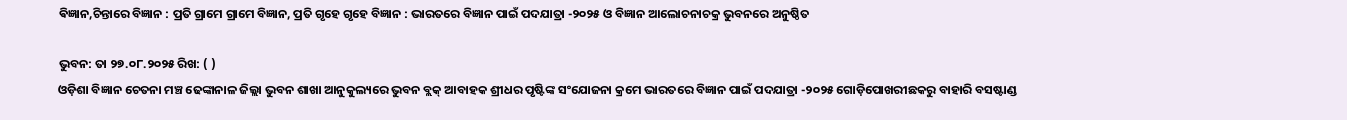ଵିଜ୍ଞାନ,ଚିନ୍ତାରେ ବିଜ୍ଞାନ : ପ୍ରତି ଗ୍ରାମେ ଗ୍ରାମେ ବିଜ୍ଞାନ, ପ୍ରତି ଗୃହେ ଗୃହେ ବିଜ୍ଞାନ : ଭାରତରେ ବିଜ୍ଞାନ ପାଇଁ ପଦଯାତ୍ରା -୨୦୨୫ ଓ ବିଜ୍ଞାନ ଆଲୋଚନାଚକ୍ର ଭୁବନରେ ଅନୁଷ୍ଠିତ

ଭୁବନ: ତା ୨୭.୦୮.୨୦୨୫ ରିଖ: ( )
ଓଡ଼ିଶା ବିଜ୍ଞାନ ଚେତନା ମଞ୍ଚ ଢେଙ୍କାନାଳ ଜିଲ୍ଲା ଭୁବନ ଶାଖା ଆନୁକୁଲ୍ୟରେ ଭୁବନ ବ୍ଲକ୍ ଆବାହକ ଶ୍ରୀଧର ପୃଷ୍ଟିଙ୍କ ସଂଯୋଜନା କ୍ରମେ ଭାରତରେ ବିଜ୍ଞାନ ପାଇଁ ପଦଯାତ୍ରା -୨୦୨୫ ଗୋଡ଼ିପୋଖରୀଛକରୁ ବାହାରି ବସଷ୍ଟାଣ୍ଡ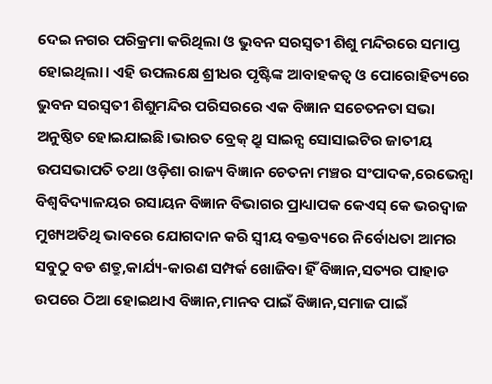ଦେଇ ନଗର ପରିକ୍ରମା କରିଥିଲା ଓ ଭୁବନ ସରସ୍ଵତୀ ଶିଶୁ ମନ୍ଦିରରେ ସମାପ୍ତ ହୋଇଥିଲା। ଏହି ଉପଲକ୍ଷେ ଶ୍ରୀଧର ପୃଷ୍ଟିଙ୍କ ଆବାହକତ୍ୱ ଓ ପୋରୋହିତ୍ୟରେ ଭୁବନ ସରସ୍ଵତୀ ଶିଶୁମନ୍ଦିର ପରିସରରେ ଏକ ବିଜ୍ଞାନ ସଚେତନତା ସଭା ଅନୁଷ୍ଠିତ ହୋଇଯାଇଛି।ଭାରତ ବ୍ରେକ୍ ଥ୍ରୁ ସାଇନ୍ସ ସୋସାଇଟିର ଜାତୀୟ ଉପସଭାପତି ତଥା ଓଡ଼ିଶା ରାଜ୍ୟ ବିଜ୍ଞାନ ଚେତନା ମଞ୍ଚର ସଂପାଦକ,ରେଭେନ୍ସା ବିଶ୍ୱବିଦ୍ୟାଳୟର ରସାୟନ ବିଜ୍ଞାନ ବିଭାଗର ପ୍ରାଧ୍ୟାପକ କେଏସ୍ କେ ଭରଦ୍ବାଜ ମୁଖ୍ୟଅତିଥି ଭାବରେ ଯୋଗଦାନ କରି ସ୍ଵୀୟ ବକ୍ତବ୍ୟରେ ନିର୍ବୋଧତା ଆମର ସବୁଠୁ ବଡ ଶତ୍ରୁ,କାର୍ଯ୍ୟ-କାରଣ ସମ୍ପର୍କ ଖୋଜିବା ହିଁ ବିଜ୍ଞାନ,ସତ୍ୟର ପାହାଡ ଉପରେ ଠିଆ ହୋଇଥାଏ ବିଜ୍ଞାନ,ମାନବ ପାଇଁ ବିଜ୍ଞାନ,ସମାଜ ପାଇଁ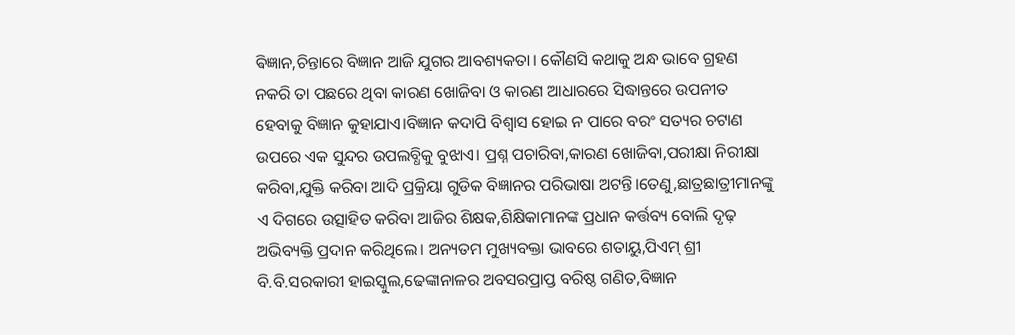ଵିଜ୍ଞାନ,ଚିନ୍ତାରେ ବିଜ୍ଞାନ ଆଜି ଯୁଗର ଆବଶ୍ୟକତା। କୌଣସି କଥାକୁ ଅନ୍ଧ ଭାବେ ଗ୍ରହଣ ନକରି ତା ପଛରେ ଥିବା କାରଣ ଖୋଜିବା ଓ କାରଣ ଆଧାରରେ ସିଦ୍ଧାନ୍ତରେ ଉପନୀତ ହେବାକୁ ବିଜ୍ଞାନ କୁହାଯାଏ।ବିଜ୍ଞାନ କଦାପି ବିଶ୍ୱାସ ହୋଇ ନ ପାରେ ବରଂ ସତ୍ୟର ଚଟାଣ ଉପରେ ଏକ ସୁନ୍ଦର ଉପଲବ୍ଧିକୁ ବୁଝାଏ। ପ୍ରଶ୍ନ ପଚାରିବା,କାରଣ ଖୋଜିବା,ପରୀକ୍ଷା ନିରୀକ୍ଷା କରିବା,ଯୁକ୍ତି କରିବା ଆଦି ପ୍ରକ୍ରିୟା ଗୁଡିକ ବିଜ୍ଞାନର ପରିଭାଷା ଅଟନ୍ତି।ତେଣୁ,ଛାତ୍ରଛାତ୍ରୀମାନଙ୍କୁ ଏ ଦିଗରେ ଉତ୍ସାହିତ କରିବା ଆଜିର ଶିକ୍ଷକ,ଶିକ୍ଷିକାମାନଙ୍କ ପ୍ରଧାନ କର୍ତ୍ତବ୍ୟ ବୋଲି ଦୃଢ଼ ଅଭିବ୍ୟକ୍ତି ପ୍ରଦାନ କରିଥିଲେ। ଅନ୍ୟତମ ମୁଖ୍ୟବକ୍ତା ଭାବରେ ଶତାୟୁ,ପିଏମ୍ ଶ୍ରୀ ବି.ବି.ସରକାରୀ ହାଇସ୍କୁଲ,ଢେଙ୍କାନାଳର ଅବସରପ୍ରାପ୍ତ ବରିଷ୍ଠ ଗଣିତ,ବିଜ୍ଞାନ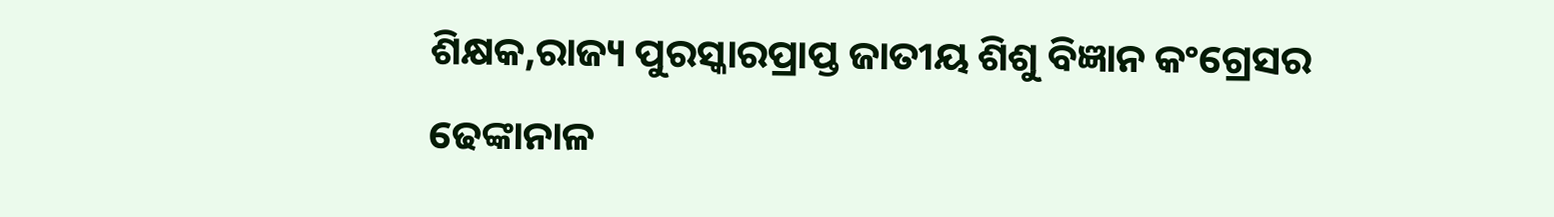ଶିକ୍ଷକ,ରାଜ୍ୟ ପୁରସ୍କାରପ୍ରାପ୍ତ ଜାତୀୟ ଶିଶୁ ବିଜ୍ଞାନ କଂଗ୍ରେସର ଢେଙ୍କାନାଳ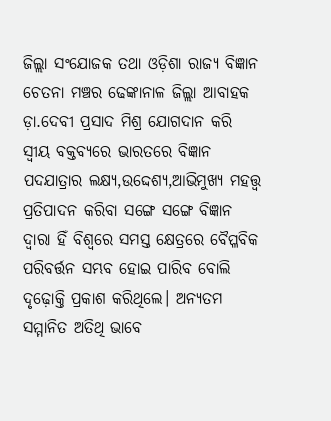ଜିଲ୍ଲା ସଂଯୋଜକ ତଥା ଓଡ଼ିଶା ରାଜ୍ୟ ବିଜ୍ଞାନ ଚେତନା ମଞ୍ଚର ଢେଙ୍କାନାଳ ଜିଲ୍ଲା ଆବାହକ ଡ଼ା.ଦେବୀ ପ୍ରସାଦ ମିଶ୍ର ଯୋଗଦାନ କରି ସ୍ଵୀୟ ବକ୍ତବ୍ୟରେ ଭାରତରେ ବିଜ୍ଞାନ ପଦଯାତ୍ରାର ଲକ୍ଷ୍ୟ,ଉଦ୍ଦେଶ୍ୟ,ଆଭିମୁଖ୍ୟ ମହତ୍ତ୍ଵ ପ୍ରତିପାଦନ କରିବା ସଙ୍ଗେ ସଙ୍ଗେ ବିଜ୍ଞାନ ଦ୍ଵାରା ହିଁ ବିଶ୍ବରେ ସମସ୍ତ କ୍ଷେତ୍ରରେ ବୈପ୍ଳବିକ ପରିବର୍ତ୍ତନ ସମ୍ଭବ ହୋଇ ପାରିବ ବୋଲି ଦୃଢ଼ୋକ୍ତି ପ୍ରକାଶ କରିଥିଲେ। ଅନ୍ୟତମ ସମ୍ମାନିତ ଅତିଥି ଭାବେ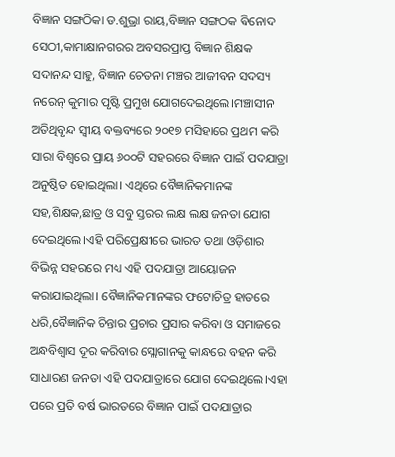ବିଜ୍ଞାନ ସଙ୍ଗଠିକା ଡ.ଶୁଭ୍ରା ରାୟ,ବିଜ୍ଞାନ ସଙ୍ଗଠକ ଵିନୋଦ ସେଠୀ,କାମାକ୍ଷାନଗରର ଅବସରପ୍ରାପ୍ତ ବିଜ୍ଞାନ ଶିକ୍ଷକ ସଦାନନ୍ଦ ସାହୁ, ବିଜ୍ଞାନ ଚେତନା ମଞ୍ଚର ଆଜୀବନ ସଦସ୍ୟ ନରେନ୍ କୁମାର ପୃଷ୍ଟି ପ୍ରମୁଖ ଯୋଗଦେଇଥିଲେ।ମଞ୍ଚାସୀନ ଅତିଥିବୃନ୍ଦ ସ୍ଵୀୟ ବକ୍ତବ୍ୟରେ ୨୦୧୭ ମସିହାରେ ପ୍ରଥମ କରି ସାରା ବିଶ୍ୱରେ ପ୍ରାୟ ୬୦୦ଟି ସହରରେ ବିଜ୍ଞାନ ପାଇଁ ପଦଯାତ୍ରା ଅନୁଷ୍ଠିତ ହୋଇଥିଲା। ଏଥିରେ ବୈଜ୍ଞାନିକମାନଙ୍କ ସହ,ଶିକ୍ଷକ,ଛାତ୍ର ଓ ସବୁ ସ୍ତରର ଲକ୍ଷ ଲକ୍ଷ ଜନତା ଯୋଗ ଦେଇଥିଲେ।ଏହି ପରିପ୍ରେକ୍ଷୀରେ ଭାରତ ତଥା ଓଡ଼ିଶାର ବିଭିନ୍ନ ସହରରେ ମଧ୍ୟ ଏହି ପଦଯାତ୍ରା ଆୟୋଜନ କରାଯାଇଥିଲା। ବୈଜ୍ଞାନିକମାନଙ୍କର ଫଟୋଚିତ୍ର ହାତରେ ଧରି,ବୈଜ୍ଞାନିକ ଚିନ୍ତାର ପ୍ରଚାର ପ୍ରସାର କରିବା ଓ ସମାଜରେ ଅନ୍ଧବିଶ୍ଵାସ ଦୂର କରିବାର ସ୍ଲୋଗାନକୁ କାନ୍ଧରେ ବହନ କରି ସାଧାରଣ ଜନତା ଏହି ପଦଯାତ୍ରାରେ ଯୋଗ ଦେଇଥିଲେ।ଏହା ପରେ ପ୍ରତି ବର୍ଷ ଭାରତରେ ବିଜ୍ଞାନ ପାଇଁ ପଦଯାତ୍ରାର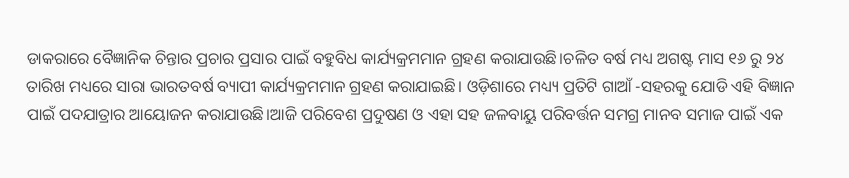ଡାକରାରେ ବୈଜ୍ଞାନିକ ଚିନ୍ତାର ପ୍ରଚାର ପ୍ରସାର ପାଇଁ ବହୁବିଧ କାର୍ଯ୍ୟକ୍ରମମାନ ଗ୍ରହଣ କରାଯାଉଛି।ଚଳିତ ବର୍ଷ ମଧ୍ୟ ଅଗଷ୍ଟ ମାସ ୧୬ ରୁ ୨୪ ତାରିଖ ମଧ୍ୟରେ ସାରା ଭାରତବର୍ଷ ବ୍ୟାପୀ କାର୍ଯ୍ୟକ୍ରମମାନ ଗ୍ରହଣ କରାଯାଇଛି। ଓଡ଼ିଶାରେ ମଧ୍ୟ୍ୟ ପ୍ରତିଟି ଗାଆଁ -ସହରକୁ ଯୋଡି ଏହି ବିଜ୍ଞାନ ପାଇଁ ପଦଯାତ୍ରାର ଆୟୋଜନ କରାଯାଉଛି।ଆଜି ପରିବେଶ ପ୍ରଦୁଷଣ ଓ ଏହା ସହ ଜଳବାୟୁ ପରିବର୍ତ୍ତନ ସମଗ୍ର ମାନବ ସମାଜ ପାଇଁ ଏକ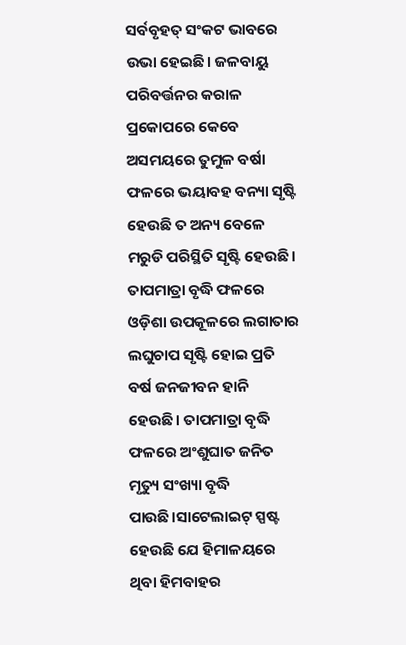ସର୍ବବୃହତ୍ ସଂକଟ ଭାବରେ ଉଭା ହେଇଛି। ଜଳବାୟୁ ପରିବର୍ତ୍ତନର କରାଳ ପ୍ରକୋପରେ କେବେ ଅସମୟରେ ତୁମୁଳ ବର୍ଷା ଫଳରେ ଭୟାବହ ବନ୍ୟା ସୃଷ୍ଟି ହେଉଛି ତ ଅନ୍ୟ ବେଳେ ମରୁଡି ପରିସ୍ଥିତି ସୃଷ୍ଟି ହେଉଛି। ତାପମାତ୍ରା ବୃଦ୍ଧି ଫଳରେ ଓଡ଼ିଶା ଉପକୂଳରେ ଲଗାତାର ଲଘୁଚାପ ସୃଷ୍ଟି ହୋଇ ପ୍ରତି ବର୍ଷ ଜନଜୀବନ ହାନି ହେଉଛି। ତାପମାତ୍ରା ବୃଦ୍ଧି ଫଳରେ ଅଂଶୁଘାତ ଜନିତ ମୃତ୍ୟୁ ସଂଖ୍ୟା ବୃଦ୍ଧି ପାଉଛି।ସାଟେଲାଇଟ୍ ସ୍ପଷ୍ଟ ହେଉଛି ଯେ ହିମାଳୟରେ ଥିବା ହିମବାହର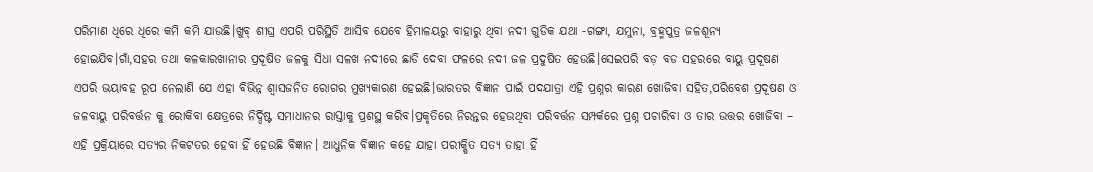ପରିମାଣ ଧିରେ ଧିରେ କମି କମି ଯାଉଛି।ଖୁବ୍ ଶୀଘ୍ର ଏପରି ପରିସ୍ଥିତି ଆସିବ ଯେବେ ହିମାଳୟରୁ ବାହାରୁ ଥିବା ନଦୀ ଗୁଡିକ ଯଥା -ଗଙ୍ଗା, ଯମୁନା, ବ୍ରହ୍ମପୁତ୍ର ଜଳଶୂନ୍ୟ ହୋଇଯିବ।ଗାଁ,ସହର ତଥା କଳକାରଖାନାର ପ୍ରଦୂଷିତ ଜଳକୁ ସିଧା ସଳଖ ନଦୀରେ ଛାଡି ଦେବା ଫଳରେ ନଦୀ ଜଳ ପ୍ରଦୁଷିତ ହେଉଛି।ସେଇପରି ବଡ଼ ବଡ ସହରରେ ବାୟୁ ପ୍ରଦୂଷଣ ଏପରି ଭୟାବହ ରୂପ ନେଲାଣି ଯେ ଏହା ବିଭିନ୍ନ ଶ୍ଵାସଜନିତ ରୋଗର ମୁଖ୍ୟକାରଣ ହେଇଛି।ଭାରତର ବିଜ୍ଞାନ ପାଇଁ ପଦଯାତ୍ରା ଏହି ପ୍ରଶ୍ନର କାରଣ ଖୋଜିବା ସହିତ,ପରିବେଶ ପ୍ରଦୂଷଣ ଓ ଜଳବାୟୁ ପରିବର୍ତ୍ତନ କୁ ରୋକିବା କ୍ଷେତ୍ରରେ ନିର୍ଦ୍ଦିଷ୍ଟ ସମାଧାନର ରାସ୍ତାକୁ ପ୍ରଶସ୍ଥ କରିବ।ପ୍ରକୃତିରେ ନିରନ୍ତର ହେଉଥିବା ପରିବର୍ତ୍ତନ ସମ୍ପର୍କରେ ପ୍ରଶ୍ନ ପଚାରିବା ଓ ତାର ଉତ୍ତର ଖୋଜିବା – ଏହି ପ୍ରକ୍ରିୟାରେ ସତ୍ୟର ନିକଟତର ହେବା ହିଁ ହେଉଛି ବିଜ୍ଞାନ। ଆଧୁନିକ ବିଜ୍ଞାନ କହେ ଯାହା ପରୀକ୍ଷିତ ସତ୍ୟ ତାହା ହିଁ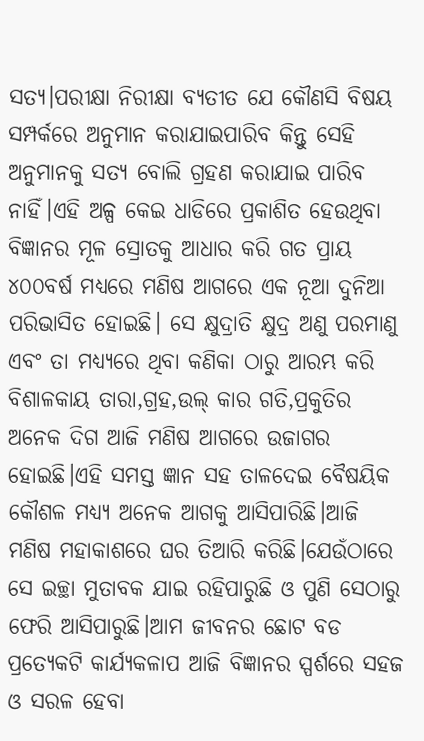ସତ୍ୟ।ପରୀକ୍ଷା ନିରୀକ୍ଷା ବ୍ୟତୀତ ଯେ କୌଣସି ବିଷୟ ସମ୍ପର୍କରେ ଅନୁମାନ କରାଯାଇପାରିବ କିନ୍ତୁ ସେହି ଅନୁମାନକୁ ସତ୍ୟ ବୋଲି ଗ୍ରହଣ କରାଯାଇ ପାରିବ ନାହିଁ।ଏହି ଅଳ୍ପ କେଇ ଧାଡିରେ ପ୍ରକାଶିତ ହେଉଥିବା ବିଜ୍ଞାନର ମୂଳ ସ୍ରୋତକୁ ଆଧାର କରି ଗତ ପ୍ରାୟ ୪୦୦ବର୍ଷ ମଧ୍ୟରେ ମଣିଷ ଆଗରେ ଏକ ନୂଆ ଦୁନିଆ ପରିଭାସିତ ହୋଇଛି। ସେ କ୍ଷୁଦ୍ରାତି କ୍ଷୁଦ୍ର ଅଣୁ ପରମାଣୁ ଏବଂ ତା ମଧ୍ୟ୍ୟରେ ଥିବା କଣିକା ଠାରୁ ଆରମ୍ଭ କରି ବିଶାଳକାୟ ତାରା,ଗ୍ରହ,ଉଲ୍ କାର ଗତି,ପ୍ରକୁତିର ଅନେକ ଦିଗ ଆଜି ମଣିଷ ଆଗରେ ଉଜାଗର ହୋଇଛି।ଏହି ସମସ୍ତ ଜ୍ଞାନ ସହ ତାଳଦେଇ ବୈଷୟିକ କୌଶଳ ମଧ୍ୟ୍ୟ ଅନେକ ଆଗକୁ ଆସିପାରିଛି।ଆଜି ମଣିଷ ମହାକାଶରେ ଘର ତିଆରି କରିଛି।ଯେଉଁଠାରେ ସେ ଇଚ୍ଛା ମୁତାବକ ଯାଇ ରହିପାରୁଛି ଓ ପୁଣି ସେଠାରୁ ଫେରି ଆସିପାରୁଛି।ଆମ ଜୀବନର ଛୋଟ ବଡ ପ୍ରତ୍ୟେକଟି କାର୍ଯ୍ୟକଳାପ ଆଜି ବିଜ୍ଞାନର ସ୍ପର୍ଶରେ ସହଜ ଓ ସରଳ ହେବା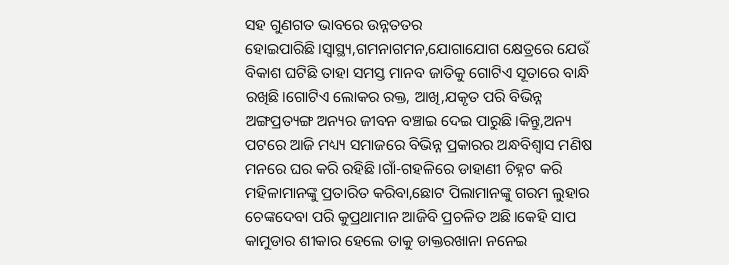ସହ ଗୁଣଗତ ଭାବରେ ଉନ୍ନତତର ହୋଇପାରିଛି।ସ୍ୱାସ୍ଥ୍ୟ,ଗମନାଗମନ,ଯୋଗାଯୋଗ କ୍ଷେତ୍ରରେ ଯେଉଁ ବିକାଶ ଘଟିଛି ତାହା ସମସ୍ତ ମାନବ ଜାତିକୁ ଗୋଟିଏ ସୂତାରେ ବାନ୍ଧି ରଖିଛି।ଗୋଟିଏ ଲୋକର ରକ୍ତ, ଆଖି,ଯକୃତ ପରି ବିଭିନ୍ନ ଅଙ୍ଗପ୍ରତ୍ୟଙ୍ଗ ଅନ୍ୟର ଜୀବନ ବଞ୍ଚାଇ ଦେଇ ପାରୁଛି।କିନ୍ତୁ,ଅନ୍ୟ ପଟରେ ଆଜି ମଧ୍ୟ୍ୟ ସମାଜରେ ବିଭିନ୍ନ ପ୍ରକାରର ଅନ୍ଧବିଶ୍ୱାସ ମଣିଷ ମନରେ ଘର କରି ରହିଛି।ଗାଁ-ଗହଳିରେ ଡାହାଣୀ ଚିହ୍ନଟ କରି ମହିଳାମାନଙ୍କୁ ପ୍ରତାରିତ କରିବା,ଛୋଟ ପିଲାମାନଙ୍କୁ ଗରମ ଲୁହାର ଚେଙ୍କଦେବା ପରି କୁପ୍ରଥାମାନ ଆଜିବି ପ୍ରଚଳିତ ଅଛି।କେହି ସାପ କାମୁଡାର ଶୀକାର ହେଲେ ତାକୁ ଡାକ୍ତରଖାନା ନନେଇ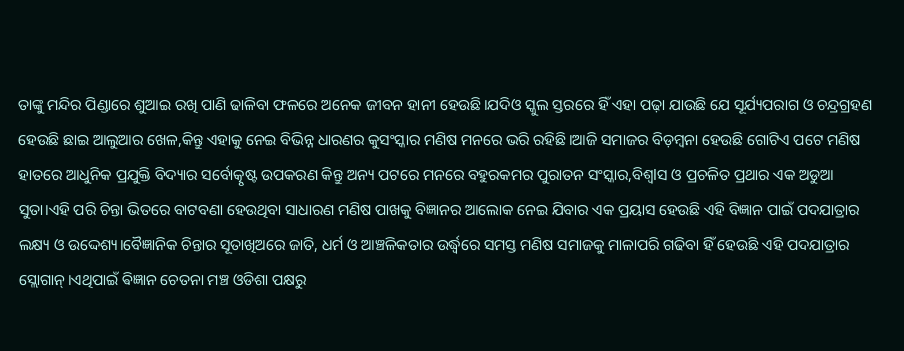ତାଙ୍କୁ ମନ୍ଦିର ପିଣ୍ଡାରେ ଶୁଆଇ ରଖି ପାଣି ଢାଳିବା ଫଳରେ ଅନେକ ଜୀବନ ହାନୀ ହେଉଛି।ଯଦିଓ ସ୍କୁଲ ସ୍ତରରେ ହିଁ ଏହା ପଢ଼ା ଯାଉଛି ଯେ ସୂର୍ଯ୍ୟପରାଗ ଓ ଚନ୍ଦ୍ରଗ୍ରହଣ ହେଉଛି ଛାଇ ଆଲୁଆର ଖେଳ,କିନ୍ତୁ ଏହାକୁ ନେଇ ବିଭିନ୍ନ ଧାରଣର କୁସଂସ୍କାର ମଣିଷ ମନରେ ଭରି ରହିଛି।ଆଜି ସମାଜର ବିଡ଼ମ୍ବନା ହେଉଛି ଗୋଟିଏ ପଟେ ମଣିଷ ହାତରେ ଆଧୁନିକ ପ୍ରଯୁକ୍ତି ବିଦ୍ୟାର ସର୍ବୋତ୍କୃଷ୍ଟ ଉପକରଣ କିନ୍ତୁ ଅନ୍ୟ ପଟରେ ମନରେ ବହୁରକମର ପୁରାତନ ସଂସ୍କାର,ବିଶ୍ୱlସ ଓ ପ୍ରଚଳିତ ପ୍ରଥାର ଏକ ଅଡୁଆ ସୁତା।ଏହି ପରି ଚିନ୍ତା ଭିତରେ ବାଟବଣା ହେଉଥିବା ସାଧାରଣ ମଣିଷ ପାଖକୁ ବିଜ୍ଞାନର ଆଲୋକ ନେଇ ଯିବାର ଏକ ପ୍ରୟାସ ହେଉଛି ଏହି ବିଜ୍ଞାନ ପାଇଁ ପଦଯାତ୍ରାର ଲକ୍ଷ୍ୟ ଓ ଉଦ୍ଦେଶ୍ୟ।ବୈଜ୍ଞାନିକ ଚିନ୍ତାର ସୂତାଖିଅରେ ଜାତି, ଧର୍ମ ଓ ଆଞ୍ଚଳିକତାର ଉର୍ଦ୍ଧ୍ବରେ ସମସ୍ତ ମଣିଷ ସମାଜକୁ ମାଳାପରି ଗଢିବା ହିଁ ହେଉଛି ଏହି ପଦଯାତ୍ରାର ସ୍ଲୋଗାନ୍।ଏଥିପାଇଁ ଵିଜ୍ଞାନ ଚେତନା ମଞ୍ଚ ଓଡିଶା ପକ୍ଷରୁ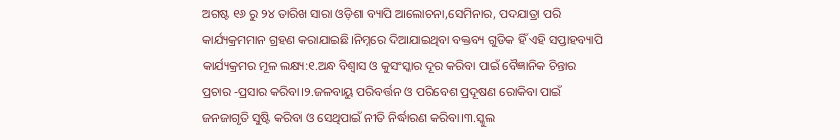ଅଗଷ୍ଟ ୧୬ ରୁ ୨୪ ତାରିଖ ସାରା ଓଡ଼ିଶା ବ୍ୟାପି ଆଲୋଚନା,ସେମିନାର, ପଦଯାତ୍ରା ପରି କାର୍ଯ୍ୟକ୍ରମମାନ ଗ୍ରହଣ କରାଯାଇଛି।ନିମ୍ନରେ ଦିଆଯାଇଥିବା ବକ୍ତବ୍ୟ ଗୁଡିକ ହିଁ ଏହି ସପ୍ତାହବ୍ୟାପି କାର୍ଯ୍ୟକ୍ରମର ମୂଳ ଲକ୍ଷ୍ୟ:୧.ଅନ୍ଧ ବିଶ୍ୱାସ ଓ କୁସଂସ୍କାର ଦୂର କରିବା ପାଇଁ ବୈଜ୍ଞାନିକ ଚିନ୍ତାର ପ୍ରଚାର -ପ୍ରସାର କରିବା।୨.ଜଳବାୟୁ ପରିବର୍ତ୍ତନ ଓ ପରିବେଶ ପ୍ରଦୂଷଣ ରୋକିବା ପାଇଁ ଜନଜାଗୃତି ସୁଷ୍ଟି କରିବା ଓ ସେଥିପାଇଁ ନୀତି ନିର୍ଦ୍ଧାରଣ କରିବା।୩.ସ୍କୁଲ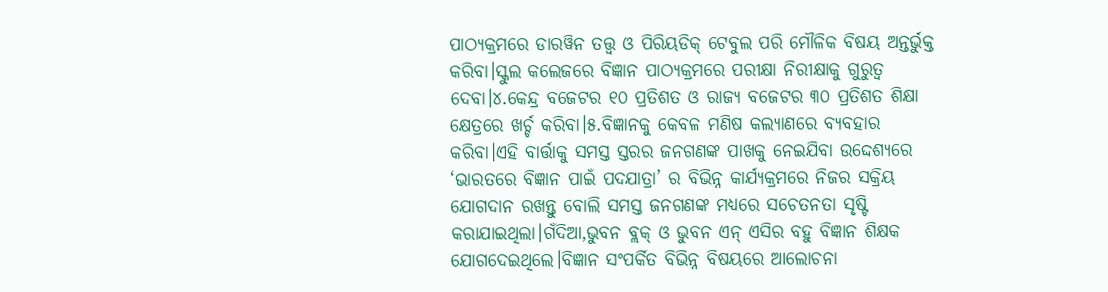ପାଠ୍ୟକ୍ରମରେ ଡାରୱିନ ତତ୍ତ୍ଵ ଓ ପିରିୟଡିକ୍ ଟେବୁଲ ପରି ମୌଳିକ ବିଷୟ ଅନ୍ତର୍ଭୁକ୍ତ କରିବା।ସ୍କୁଲ କଲେଜରେ ବିଜ୍ଞାନ ପାଠ୍ୟକ୍ରମରେ ପରୀକ୍ଷା ନିରୀକ୍ଷାକୁ ଗୁରୁତ୍ୱ ଦେବା।୪.କେନ୍ଦ୍ର ବଜେଟର ୧୦ ପ୍ରତିଶତ ଓ ରାଜ୍ୟ ବଜେଟର ୩୦ ପ୍ରତିଶତ ଶିକ୍ଷା କ୍ଷେତ୍ରରେ ଖର୍ଚ୍ଚ କରିବା।୫.ବିଜ୍ଞାନକୁ କେବଳ ମଣିଷ କଲ୍ୟାଣରେ ବ୍ୟବହାର କରିବା।ଏହି ବାର୍ତ୍ତାକୁ ସମସ୍ତ ସ୍ତରର ଜନଗଣଙ୍କ ପାଖକୁ ନେଇଯିବା ଉଦ୍ଦେଶ୍ୟରେ ‘ଭାରତରେ ବିଜ୍ଞାନ ପାଇଁ ପଦଯାତ୍ରା’ ର ବିଭିନ୍ନ କାର୍ଯ୍ୟକ୍ରମରେ ନିଜର ସକ୍ରିୟ ଯୋଗଦାନ ରଖନ୍ତୁ ବୋଲି ସମସ୍ତ ଜନଗଣଙ୍କ ମଧ୍ୟରେ ସଚେତନତା ସୃଷ୍ଟି କରାଯାଇଥିଲା।ଗଁଦିଆ,ଭୁବନ ବ୍ଲକ୍ ଓ ଭୁବନ ଏନ୍ ଏସିର ବହୁ ବିଜ୍ଞାନ ଶିକ୍ଷକ ଯୋଗଦେଇଥିଲେ।ବିଜ୍ଞାନ ସଂପର୍କିତ ବିଭିନ୍ନ ବିଷୟରେ ଆଲୋଚନା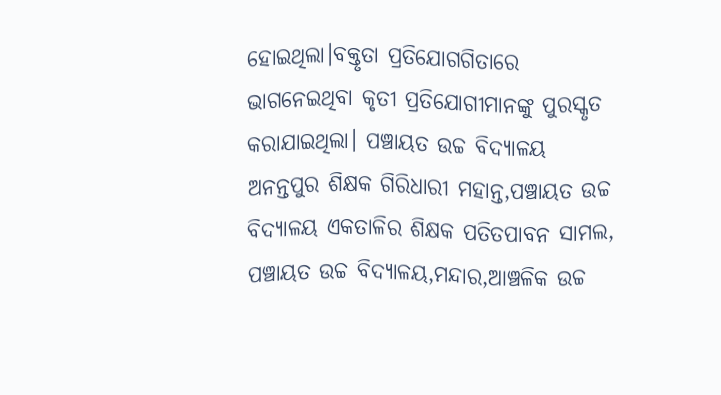ହୋଇଥିଲା।ବକ୍ତୃତା ପ୍ରତିଯୋଗଗିତାରେ ଭାଗନେଇଥିବା କୃତୀ ପ୍ରତିଯୋଗୀମାନଙ୍କୁ ପୁରସ୍କୃତ କରାଯାଇଥିଲା। ପଞ୍ଚାୟତ ଉଚ୍ଚ ବିଦ୍ୟାଳୟ ଅନନ୍ତପୁର ଶିକ୍ଷକ ଗିରିଧାରୀ ମହାନ୍ତ,ପଞ୍ଚାୟତ ଉଚ୍ଚ ବିଦ୍ୟାଳୟ ଏକତାଳିର ଶିକ୍ଷକ ପତିତପାବନ ସାମଲ, ପଞ୍ଚାୟତ ଉଚ୍ଚ ବିଦ୍ୟାଳୟ,ମନ୍ଦାର,ଆଞ୍ଚଳିକ ଉଚ୍ଚ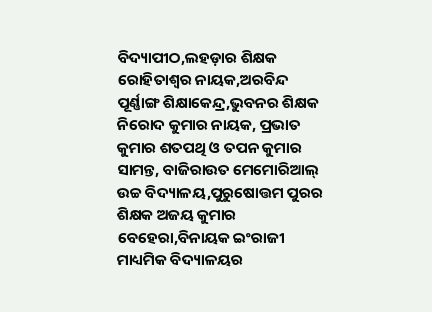ବିଦ୍ୟାପୀଠ,ଲହଡ଼ାର ଶିକ୍ଷକ ରୋହିତାଶ୍ଵର ନାୟକ,ଅରବିନ୍ଦ ପୂର୍ଣ୍ଣାଙ୍ଗ ଶିକ୍ଷାକେନ୍ଦ୍ର,ଭୁବନର ଶିକ୍ଷକ ନିରୋଦ କୁମାର ନାୟକ, ପ୍ରଭାତ କୁମାର ଶତପଥି ଓ ତପନ କୁମାର ସାମନ୍ତ, ବାଜିରାଉତ ମେମୋରିଆଲ୍ ଉଚ୍ଚ ବିଦ୍ୟାଳୟ,ପୁରୁଷୋତ୍ତମ ପୁରର ଶିକ୍ଷକ ଅଜୟ କୁମାର ବେହେରା,ବିନାୟକ ଇଂରାଜୀ ମାଧ୍ୟମିକ ବିଦ୍ୟାଳୟର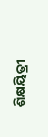ଶିକ୍ଷୟିତ୍ରୀ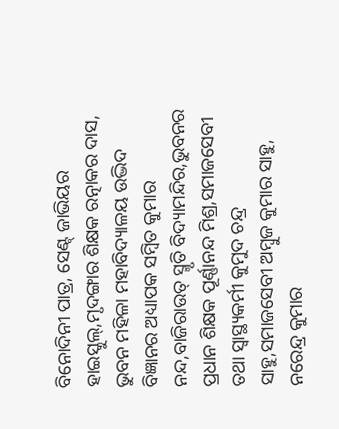ବିନୋଦିନୀ ପାତ୍ର, ସେଣ୍ଟ୍ ଜାଭିୟର ହାଇସ୍କୁଲ୍,ମୃଦଙ୍ଗାର ଶିକ୍ଷକ ରତ୍ନାକର ଦାସ, ଭୁବନ ମହିଳା ମହାବିଦ୍ୟାଳୟ ଉଦ୍ଭିଦ ବିଜ୍ଞାନର ଅଧ୍ୟାପକ ସମ୍ବିତ କୁମାର ନନ୍ଦ,ବାଜିରାଉତ୍ ସ୍ମୃତି ବିଦ୍ୟାମନ୍ଦିର,ଭୁବନର ପ୍ରଧାନ ଶିକ୍ଷକ ପୂର୍ଣ୍ଣାନନ୍ଦ ମିଶ୍ର,ସମାଜସେବୀ ତଥା ସ୍ବାସ୍ଥ୍ୟକର୍ମୀ କୁମୁଦ ଚନ୍ଦ୍ର ସାହୁ,ସମାଜସେବୀ ଅମ୍ବୁଜ କୁମାର ସାହୁ, ନରେନ୍ଦ୍ର କୁମାର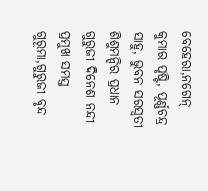ବେହେରା,ନଗେନ୍ କୁମାର ପୃଷ୍ଟି, ପୂର୍ଣ୍ଣଚନ୍ଦ୍ର ସାହୁ, ଭୁବନ ସରସ୍ଵତୀ ଶିଶୁମନ୍ଦିର ପ୍ରଧାନ ଗୁରୁଜୀ ଦିନେଶ ନନ୍ଦୀ ପ୍ରମୁଖ ସମସ୍ତ ଗୁରୂମା,ଗୁରୁଜୀ ବୃନ୍ଦ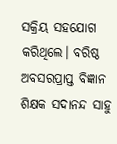ସକ୍ରିୟ ସହଯୋଗ କରିଥିଲେ। ବରିଷ୍ଠ ଅବସରପ୍ରାପ୍ତ ବିଜ୍ଞାନ ଶିକ୍ଷକ ସଦାନନ୍ଦ ସାହୁ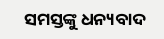ସମସ୍ତଙ୍କୁ ଧନ୍ୟବାଦ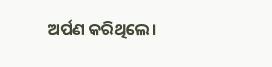ଅର୍ପଣ କରିଥିଲେ।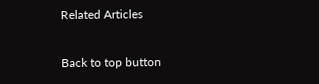Related Articles

Back to top button